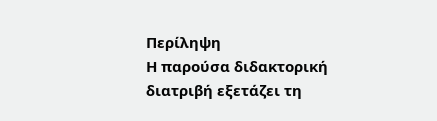Περίληψη
Η παρούσα διδακτορική διατριβή εξετάζει τη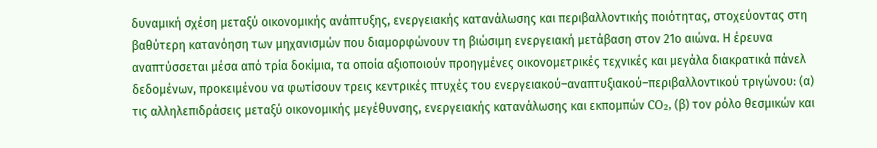δυναμική σχέση μεταξύ οικονομικής ανάπτυξης, ενεργειακής κατανάλωσης και περιβαλλοντικής ποιότητας, στοχεύοντας στη βαθύτερη κατανόηση των μηχανισμών που διαμορφώνουν τη βιώσιμη ενεργειακή μετάβαση στον 21ο αιώνα. Η έρευνα αναπτύσσεται μέσα από τρία δοκίμια, τα οποία αξιοποιούν προηγμένες οικονομετρικές τεχνικές και μεγάλα διακρατικά πάνελ δεδομένων, προκειμένου να φωτίσουν τρεις κεντρικές πτυχές του ενεργειακού–αναπτυξιακού–περιβαλλοντικού τριγώνου: (α) τις αλληλεπιδράσεις μεταξύ οικονομικής μεγέθυνσης, ενεργειακής κατανάλωσης και εκπομπών CO₂, (β) τον ρόλο θεσμικών και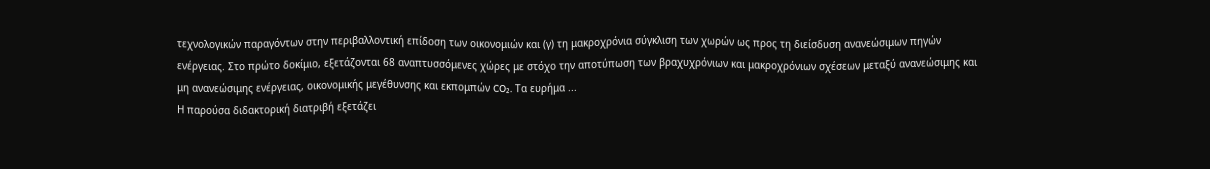τεχνολογικών παραγόντων στην περιβαλλοντική επίδοση των οικονομιών και (γ) τη μακροχρόνια σύγκλιση των χωρών ως προς τη διείσδυση ανανεώσιμων πηγών ενέργειας. Στο πρώτο δοκίμιο, εξετάζονται 68 αναπτυσσόμενες χώρες με στόχο την αποτύπωση των βραχυχρόνιων και μακροχρόνιων σχέσεων μεταξύ ανανεώσιμης και μη ανανεώσιμης ενέργειας, οικονομικής μεγέθυνσης και εκπομπών CO₂. Τα ευρήμα ...
Η παρούσα διδακτορική διατριβή εξετάζει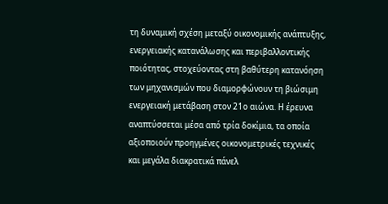τη δυναμική σχέση μεταξύ οικονομικής ανάπτυξης, ενεργειακής κατανάλωσης και περιβαλλοντικής ποιότητας, στοχεύοντας στη βαθύτερη κατανόηση των μηχανισμών που διαμορφώνουν τη βιώσιμη ενεργειακή μετάβαση στον 21ο αιώνα. Η έρευνα αναπτύσσεται μέσα από τρία δοκίμια, τα οποία αξιοποιούν προηγμένες οικονομετρικές τεχνικές και μεγάλα διακρατικά πάνελ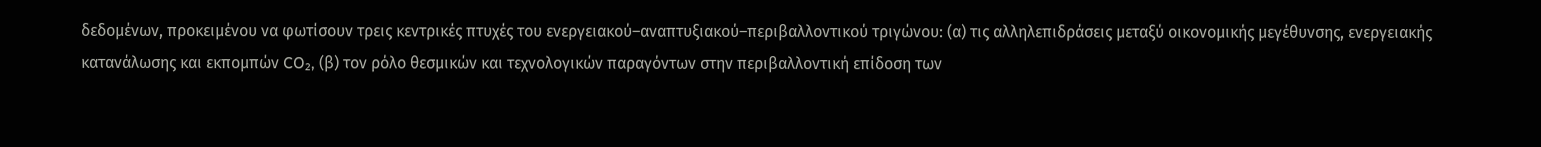δεδομένων, προκειμένου να φωτίσουν τρεις κεντρικές πτυχές του ενεργειακού–αναπτυξιακού–περιβαλλοντικού τριγώνου: (α) τις αλληλεπιδράσεις μεταξύ οικονομικής μεγέθυνσης, ενεργειακής κατανάλωσης και εκπομπών CO₂, (β) τον ρόλο θεσμικών και τεχνολογικών παραγόντων στην περιβαλλοντική επίδοση των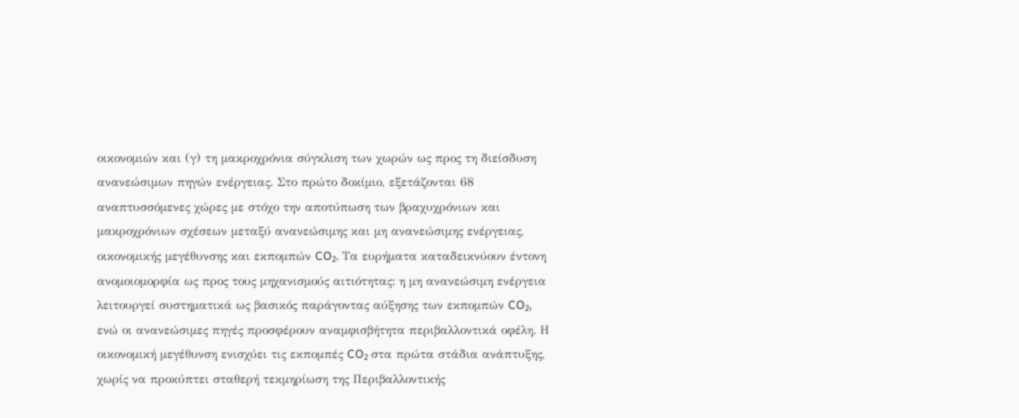οικονομιών και (γ) τη μακροχρόνια σύγκλιση των χωρών ως προς τη διείσδυση ανανεώσιμων πηγών ενέργειας. Στο πρώτο δοκίμιο, εξετάζονται 68 αναπτυσσόμενες χώρες με στόχο την αποτύπωση των βραχυχρόνιων και μακροχρόνιων σχέσεων μεταξύ ανανεώσιμης και μη ανανεώσιμης ενέργειας, οικονομικής μεγέθυνσης και εκπομπών CO₂. Τα ευρήματα καταδεικνύουν έντονη ανομοιομορφία ως προς τους μηχανισμούς αιτιότητας: η μη ανανεώσιμη ενέργεια λειτουργεί συστηματικά ως βασικός παράγοντας αύξησης των εκπομπών CO₂, ενώ οι ανανεώσιμες πηγές προσφέρουν αναμφισβήτητα περιβαλλοντικά οφέλη. Η οικονομική μεγέθυνση ενισχύει τις εκπομπές CO₂ στα πρώτα στάδια ανάπτυξης, χωρίς να προκύπτει σταθερή τεκμηρίωση της Περιβαλλοντικής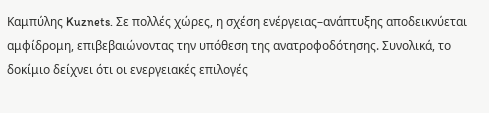Καμπύλης Kuznets. Σε πολλές χώρες, η σχέση ενέργειας–ανάπτυξης αποδεικνύεται αμφίδρομη, επιβεβαιώνοντας την υπόθεση της ανατροφοδότησης. Συνολικά, το δοκίμιο δείχνει ότι οι ενεργειακές επιλογές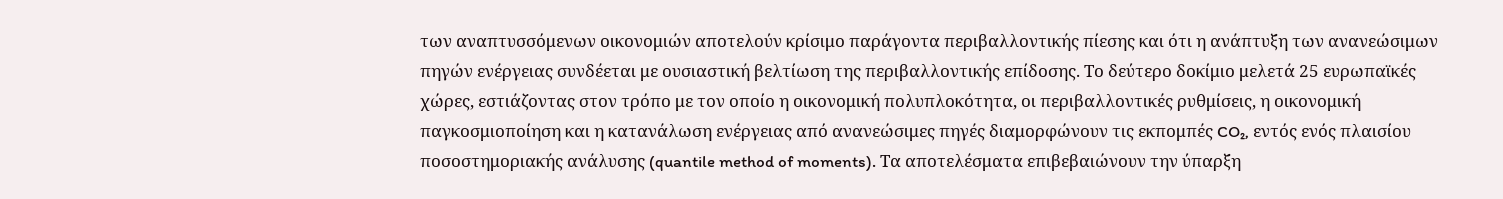των αναπτυσσόμενων οικονομιών αποτελούν κρίσιμο παράγοντα περιβαλλοντικής πίεσης και ότι η ανάπτυξη των ανανεώσιμων πηγών ενέργειας συνδέεται με ουσιαστική βελτίωση της περιβαλλοντικής επίδοσης. Το δεύτερο δοκίμιο μελετά 25 ευρωπαϊκές χώρες, εστιάζοντας στον τρόπο με τον οποίο η οικονομική πολυπλοκότητα, οι περιβαλλοντικές ρυθμίσεις, η οικονομική παγκοσμιοποίηση και η κατανάλωση ενέργειας από ανανεώσιμες πηγές διαμορφώνουν τις εκπομπές CO₂, εντός ενός πλαισίου ποσοστημοριακής ανάλυσης (quantile method of moments). Τα αποτελέσματα επιβεβαιώνουν την ύπαρξη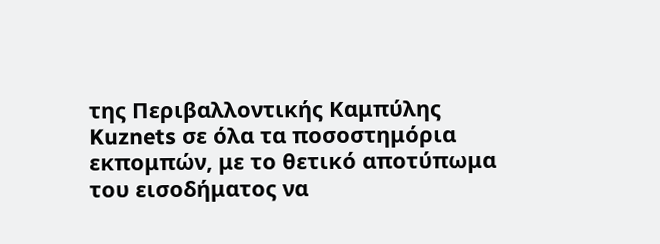της Περιβαλλοντικής Καμπύλης Kuznets σε όλα τα ποσοστημόρια εκπομπών, με το θετικό αποτύπωμα του εισοδήματος να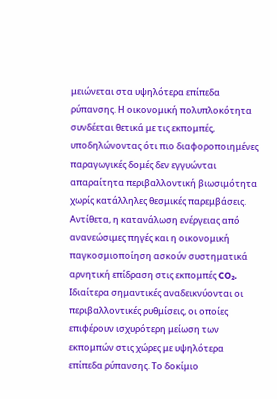μειώνεται στα υψηλότερα επίπεδα ρύπανσης. Η οικονομική πολυπλοκότητα συνδέεται θετικά με τις εκπομπές, υποδηλώνοντας ότι πιο διαφοροποιημένες παραγωγικές δομές δεν εγγυώνται απαραίτητα περιβαλλοντική βιωσιμότητα χωρίς κατάλληλες θεσμικές παρεμβάσεις. Αντίθετα, η κατανάλωση ενέργειας από ανανεώσιμες πηγές και η οικονομική παγκοσμιοποίηση ασκούν συστηματικά αρνητική επίδραση στις εκπομπές CO₂. Ιδιαίτερα σημαντικές αναδεικνύονται οι περιβαλλοντικές ρυθμίσεις, οι οποίες επιφέρουν ισχυρότερη μείωση των εκπομπών στις χώρες με υψηλότερα επίπεδα ρύπανσης. Το δοκίμιο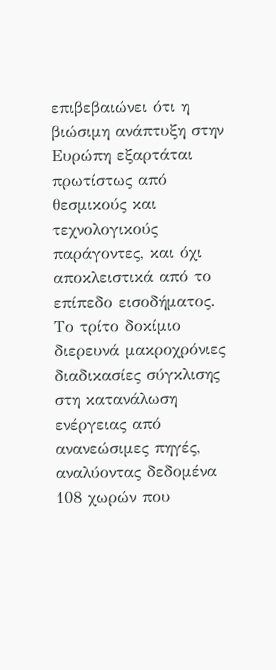επιβεβαιώνει ότι η βιώσιμη ανάπτυξη στην Ευρώπη εξαρτάται πρωτίστως από θεσμικούς και τεχνολογικούς παράγοντες, και όχι αποκλειστικά από το επίπεδο εισοδήματος. Το τρίτο δοκίμιο διερευνά μακροχρόνιες διαδικασίες σύγκλισης στη κατανάλωση ενέργειας από ανανεώσιμες πηγές, αναλύοντας δεδομένα 108 χωρών που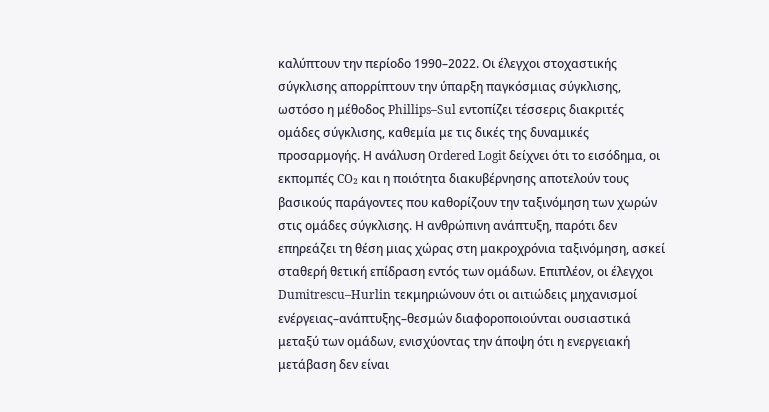καλύπτουν την περίοδο 1990–2022. Οι έλεγχοι στοχαστικής σύγκλισης απορρίπτουν την ύπαρξη παγκόσμιας σύγκλισης, ωστόσο η μέθοδος Phillips–Sul εντοπίζει τέσσερις διακριτές ομάδες σύγκλισης, καθεμία με τις δικές της δυναμικές προσαρμογής. Η ανάλυση Ordered Logit δείχνει ότι το εισόδημα, οι εκπομπές CO₂ και η ποιότητα διακυβέρνησης αποτελούν τους βασικούς παράγοντες που καθορίζουν την ταξινόμηση των χωρών στις ομάδες σύγκλισης. Η ανθρώπινη ανάπτυξη, παρότι δεν επηρεάζει τη θέση μιας χώρας στη μακροχρόνια ταξινόμηση, ασκεί σταθερή θετική επίδραση εντός των ομάδων. Επιπλέον, οι έλεγχοι Dumitrescu–Hurlin τεκμηριώνουν ότι οι αιτιώδεις μηχανισμοί ενέργειας–ανάπτυξης–θεσμών διαφοροποιούνται ουσιαστικά μεταξύ των ομάδων, ενισχύοντας την άποψη ότι η ενεργειακή μετάβαση δεν είναι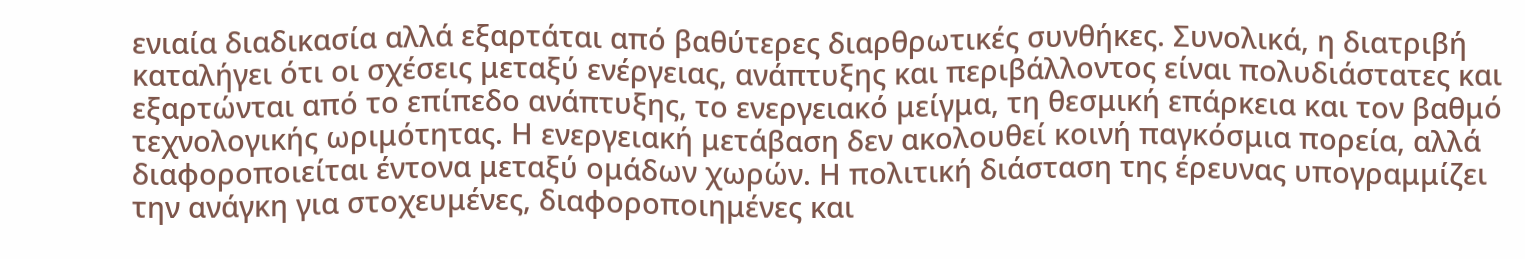ενιαία διαδικασία αλλά εξαρτάται από βαθύτερες διαρθρωτικές συνθήκες. Συνολικά, η διατριβή καταλήγει ότι οι σχέσεις μεταξύ ενέργειας, ανάπτυξης και περιβάλλοντος είναι πολυδιάστατες και εξαρτώνται από το επίπεδο ανάπτυξης, το ενεργειακό μείγμα, τη θεσμική επάρκεια και τον βαθμό τεχνολογικής ωριμότητας. Η ενεργειακή μετάβαση δεν ακολουθεί κοινή παγκόσμια πορεία, αλλά διαφοροποιείται έντονα μεταξύ ομάδων χωρών. Η πολιτική διάσταση της έρευνας υπογραμμίζει την ανάγκη για στοχευμένες, διαφοροποιημένες και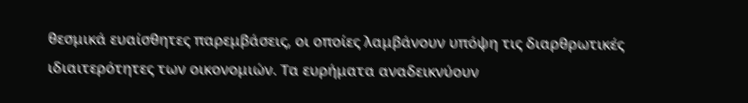θεσμικά ευαίσθητες παρεμβάσεις, οι οποίες λαμβάνουν υπόψη τις διαρθρωτικές ιδιαιτερότητες των οικονομιών. Τα ευρήματα αναδεικνύουν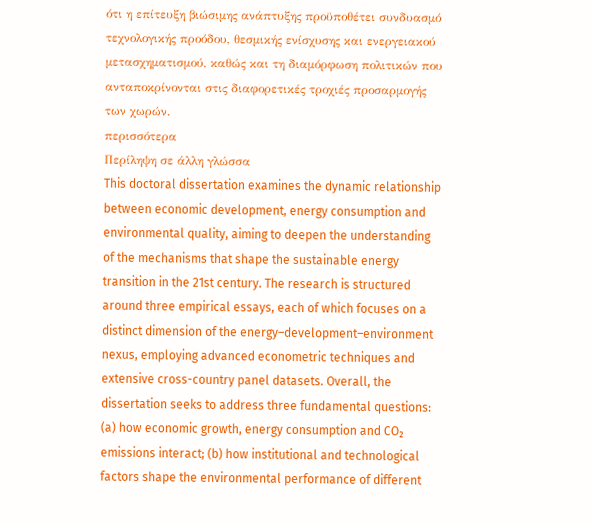ότι η επίτευξη βιώσιμης ανάπτυξης προϋποθέτει συνδυασμό τεχνολογικής προόδου, θεσμικής ενίσχυσης και ενεργειακού μετασχηματισμού, καθώς και τη διαμόρφωση πολιτικών που ανταποκρίνονται στις διαφορετικές τροχιές προσαρμογής των χωρών.
περισσότερα
Περίληψη σε άλλη γλώσσα
This doctoral dissertation examines the dynamic relationship between economic development, energy consumption and environmental quality, aiming to deepen the understanding of the mechanisms that shape the sustainable energy transition in the 21st century. The research is structured around three empirical essays, each of which focuses on a distinct dimension of the energy–development–environment nexus, employing advanced econometric techniques and extensive cross-country panel datasets. Overall, the dissertation seeks to address three fundamental questions: (a) how economic growth, energy consumption and CO₂ emissions interact; (b) how institutional and technological factors shape the environmental performance of different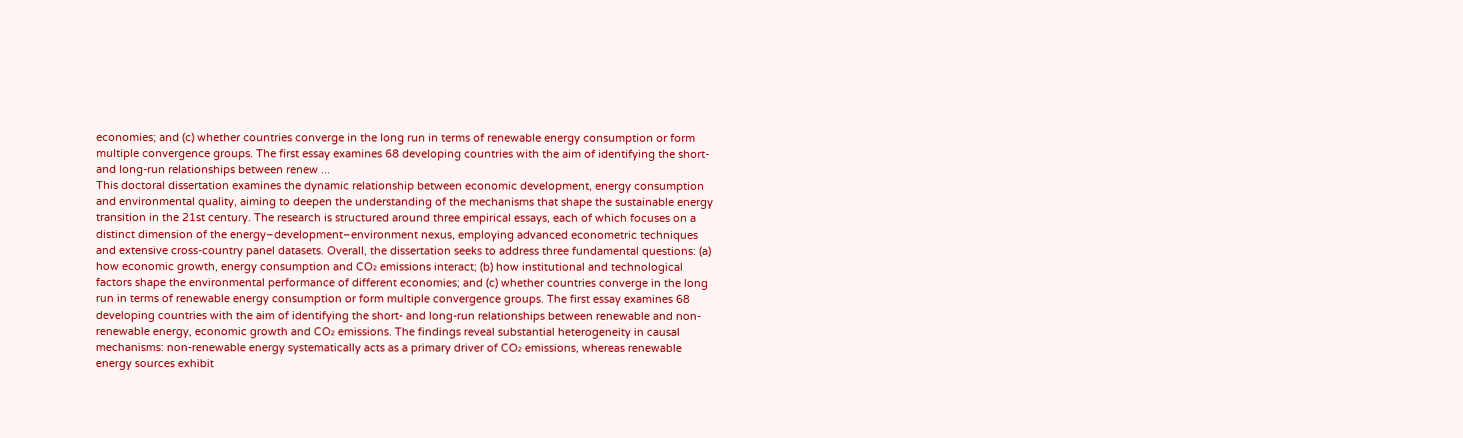economies; and (c) whether countries converge in the long run in terms of renewable energy consumption or form multiple convergence groups. The first essay examines 68 developing countries with the aim of identifying the short- and long-run relationships between renew ...
This doctoral dissertation examines the dynamic relationship between economic development, energy consumption and environmental quality, aiming to deepen the understanding of the mechanisms that shape the sustainable energy transition in the 21st century. The research is structured around three empirical essays, each of which focuses on a distinct dimension of the energy–development–environment nexus, employing advanced econometric techniques and extensive cross-country panel datasets. Overall, the dissertation seeks to address three fundamental questions: (a) how economic growth, energy consumption and CO₂ emissions interact; (b) how institutional and technological factors shape the environmental performance of different economies; and (c) whether countries converge in the long run in terms of renewable energy consumption or form multiple convergence groups. The first essay examines 68 developing countries with the aim of identifying the short- and long-run relationships between renewable and non-renewable energy, economic growth and CO₂ emissions. The findings reveal substantial heterogeneity in causal mechanisms: non-renewable energy systematically acts as a primary driver of CO₂ emissions, whereas renewable energy sources exhibit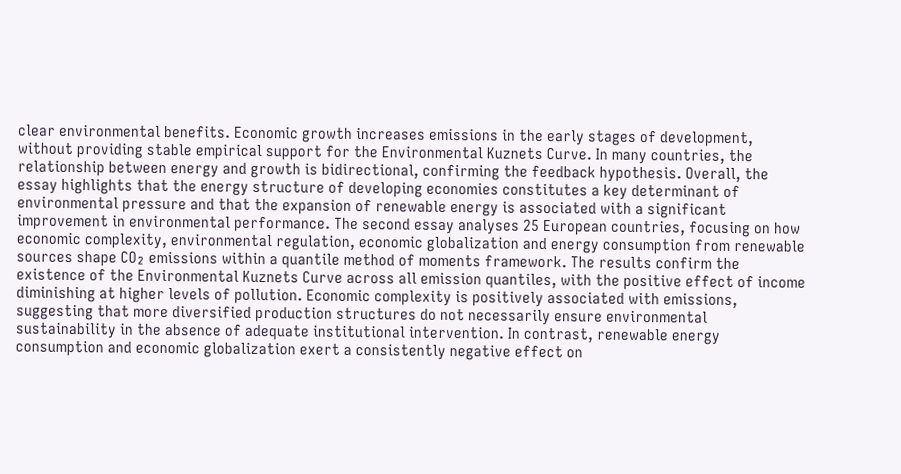clear environmental benefits. Economic growth increases emissions in the early stages of development, without providing stable empirical support for the Environmental Kuznets Curve. In many countries, the relationship between energy and growth is bidirectional, confirming the feedback hypothesis. Overall, the essay highlights that the energy structure of developing economies constitutes a key determinant of environmental pressure and that the expansion of renewable energy is associated with a significant improvement in environmental performance. The second essay analyses 25 European countries, focusing on how economic complexity, environmental regulation, economic globalization and energy consumption from renewable sources shape CO₂ emissions within a quantile method of moments framework. The results confirm the existence of the Environmental Kuznets Curve across all emission quantiles, with the positive effect of income diminishing at higher levels of pollution. Economic complexity is positively associated with emissions, suggesting that more diversified production structures do not necessarily ensure environmental sustainability in the absence of adequate institutional intervention. In contrast, renewable energy consumption and economic globalization exert a consistently negative effect on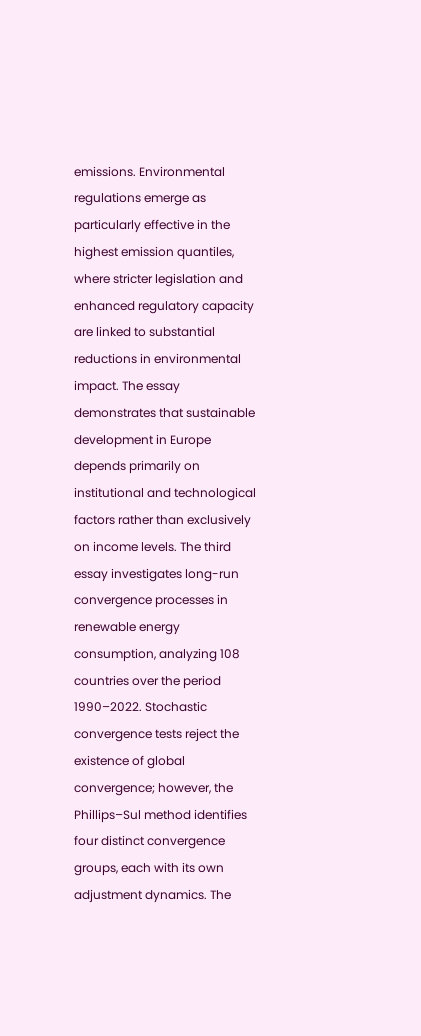emissions. Environmental regulations emerge as particularly effective in the highest emission quantiles, where stricter legislation and enhanced regulatory capacity are linked to substantial reductions in environmental impact. The essay demonstrates that sustainable development in Europe depends primarily on institutional and technological factors rather than exclusively on income levels. The third essay investigates long-run convergence processes in renewable energy consumption, analyzing 108 countries over the period 1990–2022. Stochastic convergence tests reject the existence of global convergence; however, the Phillips–Sul method identifies four distinct convergence groups, each with its own adjustment dynamics. The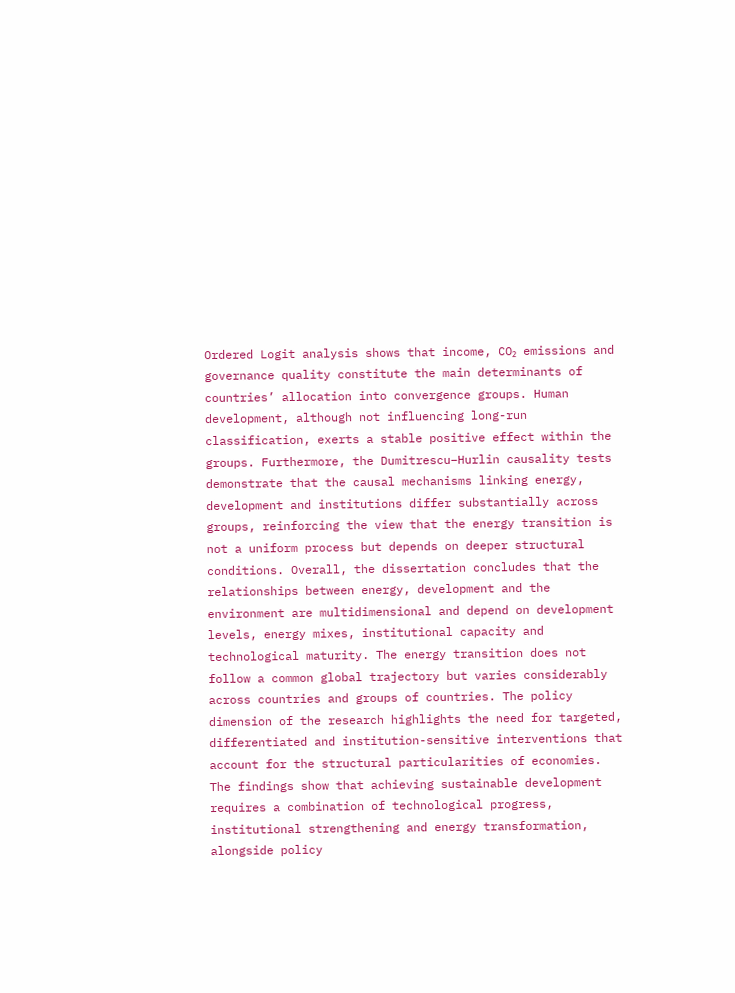Ordered Logit analysis shows that income, CO₂ emissions and governance quality constitute the main determinants of countries’ allocation into convergence groups. Human development, although not influencing long-run classification, exerts a stable positive effect within the groups. Furthermore, the Dumitrescu–Hurlin causality tests demonstrate that the causal mechanisms linking energy, development and institutions differ substantially across groups, reinforcing the view that the energy transition is not a uniform process but depends on deeper structural conditions. Overall, the dissertation concludes that the relationships between energy, development and the environment are multidimensional and depend on development levels, energy mixes, institutional capacity and technological maturity. The energy transition does not follow a common global trajectory but varies considerably across countries and groups of countries. The policy dimension of the research highlights the need for targeted, differentiated and institution-sensitive interventions that account for the structural particularities of economies. The findings show that achieving sustainable development requires a combination of technological progress, institutional strengthening and energy transformation, alongside policy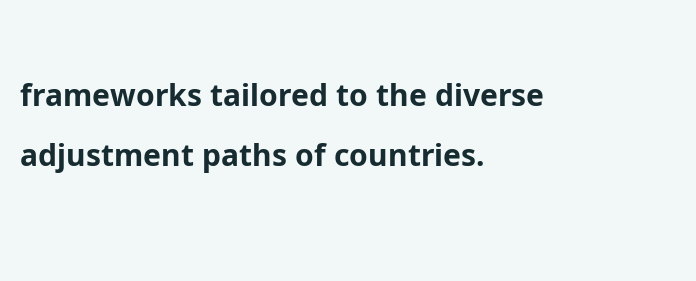frameworks tailored to the diverse adjustment paths of countries.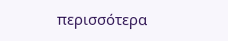περισσότερα